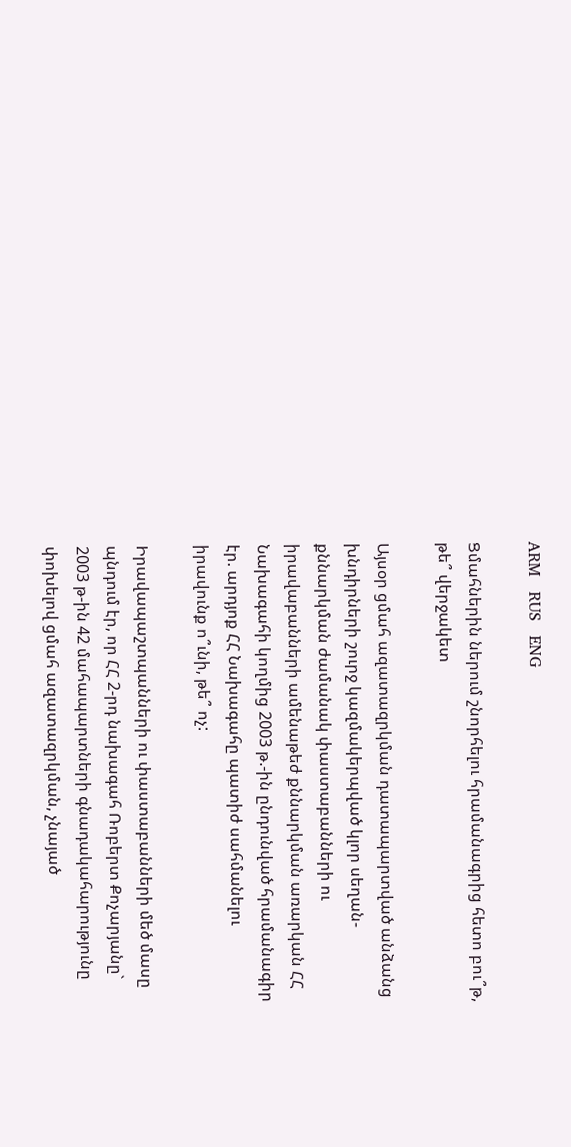ARM   RUS   ENG

Ցմահներին ներում շնորհելու հրամանագրից հետո բու՞թ, թե՞ վերջակետ

Այսօր ցմահ ազատազրկման դատապարտված անձանց խնդիրների շուրջ կազմակերպված կլոր սեղան-քննարկման ժամանակ փաստաբանների ու իրավաբանների ամենաթեժ քննարկման առարկան ՀՀ Նախագահի կողմից 2003 թ.-ին ընդունված հրամանագիր էր. արդյոք ՀՀ Նախագահը պատիժ սահմանելու իրավունք ո՞ւնի, թե՞ ոչ:

Իրավապաշտպանների ու փաստաբանների մեծ մասը պնդում էր, որ ՀՀ 2-րդ նախագահ Ռոբերտ Քոչարյանը` 2003 թ-ին 42 մահապարտների գնադակահարությունը փոխելով ցմահ ազատազրկման, չնայած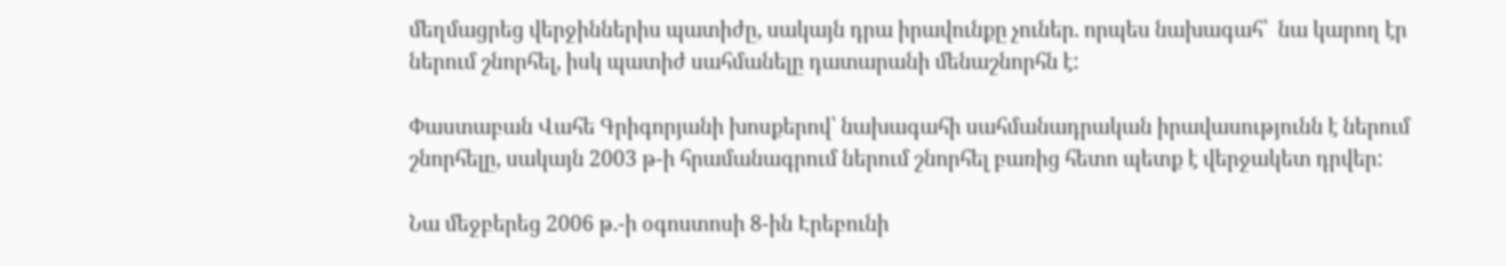մեղմացրեց վերջիններիս պատիժը, սակայն դրա իրավունքը չուներ. որպես նախագահ՝  նա կարող էր ներում շնորհել, իսկ պատիժ սահմանելը դատարանի մենաշնորհն է:

Փաստաբան Վահե Գրիգորյանի խոսքերով՝ նախագահի սահմանադրական իրավասությունն է ներում շնորհելը, սակայն 2003 թ-ի հրամանագրում ներում շնորհել բառից հետո պետք է վերջակետ դրվեր:

Նա մեջբերեց 2006 թ.-ի օգոստոսի 8-ին Էրեբունի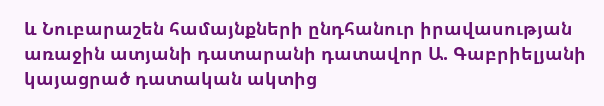և Նուբարաշեն համայնքների ընդհանուր իրավասության առաջին ատյանի դատարանի դատավոր Ա. Գաբրիելյանի կայացրած դատական ակտից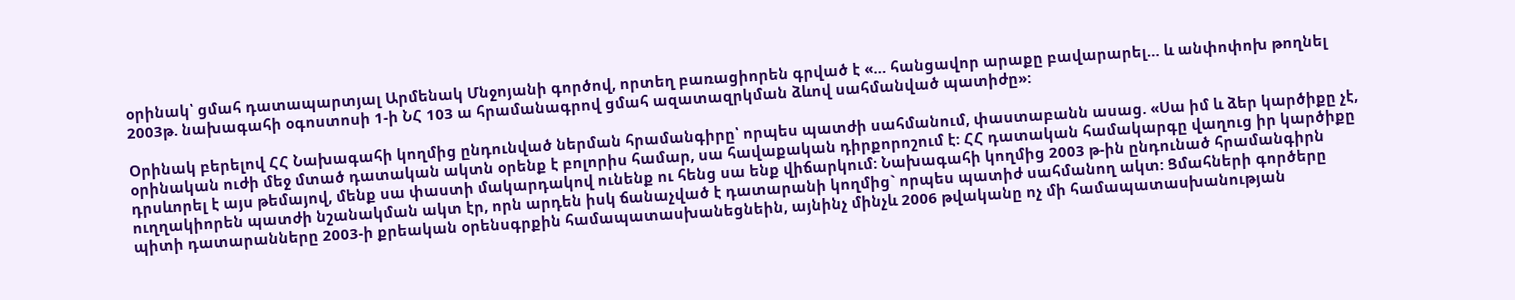օրինակ՝ ցմահ դատապարտյալ Արմենակ Մնջոյանի գործով, որտեղ բառացիորեն գրված է «… հանցավոր արաքը բավարարել… և անփոփոխ թողնել 2003թ. նախագահի օգոստոսի 1-ի ՆՀ 103 ա հրամանագրով ցմահ ազատազրկման ձևով սահմանված պատիժը»:

Օրինակ բերելով ՀՀ Նախագահի կողմից ընդունված ներման հրամանգիրը՝ որպես պատժի սահմանում, փաստաբանն ասաց. «Սա իմ և ձեր կարծիքը չէ, օրինական ուժի մեջ մտած դատական ակտն օրենք է բոլորիս համար, սա հավաքական դիրքորոշում է: ՀՀ դատական համակարգը վաղուց իր կարծիքը դրսևորել է այս թեմայով, մենք սա փաստի մակարդակով ունենք ու հենց սա ենք վիճարկում: Նախագահի կողմից 2003 թ-ին ընդունած հրամանգիրն ուղղակիորեն պատժի նշանակման ակտ էր, որն արդեն իսկ ճանաչված է դատարանի կողմից` որպես պատիժ սահմանող ակտ: Ցմահների գործերը պիտի դատարանները 2003-ի քրեական օրենսգրքին համապատասխանեցնեին, այնինչ մինչև 2006 թվականը ոչ մի համապատասխանության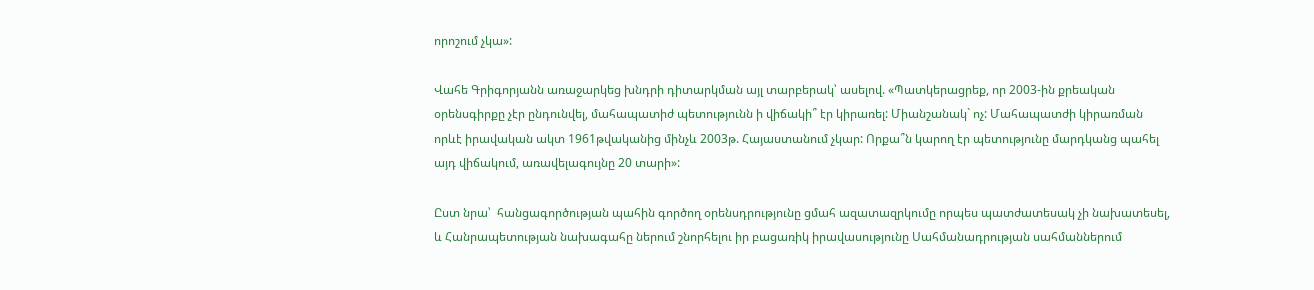որոշում չկա»:

Վահե Գրիգորյանն առաջարկեց խնդրի դիտարկման այլ տարբերակ՝ ասելով. «Պատկերացրեք, որ 2003-ին քրեական օրենսգիրքը չէր ընդունվել, մահապատիժ պետությունն ի վիճակի՞ էր կիրառել: Միանշանակ` ոչ: Մահապատժի կիրառման որևէ իրավական ակտ 1961թվականից մինչև 2003թ. Հայաստանում չկար: Որքա՞ն կարող էր պետությունը մարդկանց պահել այդ վիճակում, առավելագույնը 20 տարի»:

Ըստ նրա՝  հանցագործության պահին գործող օրենսդրությունը ցմահ ազատազրկումը որպես պատժատեսակ չի նախատեսել, և Հանրապետության նախագահը ներում շնորհելու իր բացառիկ իրավասությունը Սահմանադրության սահմաններում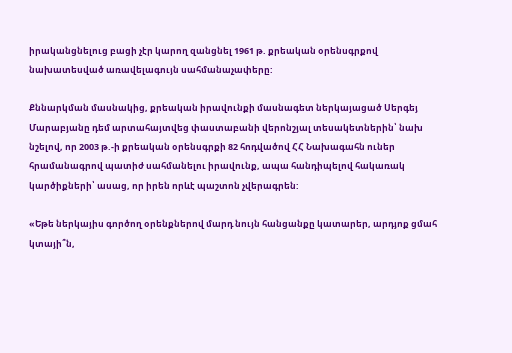իրականցնելուց բացի չէր կարող զանցնել 1961 թ. քրեական օրենսգրքով նախատեսված առավելագույն սահմանաչափերը:

Քննարկման մասնակից, քրեական իրավունքի մասնագետ ներկայացած Սերգեյ Մարաբյանը դեմ արտահայտվեց փաստաբանի վերոնշյալ տեսակետներին՝ նախ նշելով, որ 2003 թ.-ի քրեական օրենսգրքի 82 հոդվածով ՀՀ Նախագահն ուներ հրամանագրով պատիժ սահմանելու իրավունք, ապա հանդիպելով հակառակ կարծիքների՝ ասաց, որ իրեն որևէ պաշտոն չվերագրեն:

«Եթե ներկայիս գործող օրենքներով մարդ նույն հանցանքը կատարեր, արդյոք ցմահ կտայի՞ն,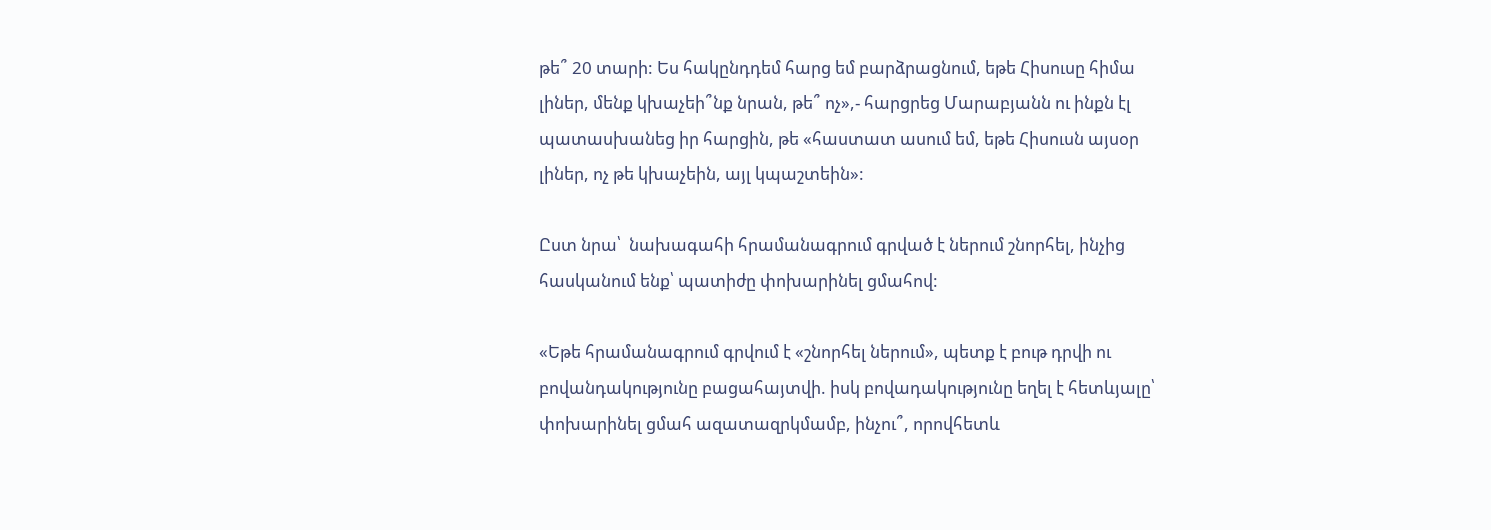թե՞ 20 տարի: Ես հակընդդեմ հարց եմ բարձրացնում, եթե Հիսուսը հիմա լիներ, մենք կխաչեի՞նք նրան, թե՞ ոչ»,- հարցրեց Մարաբյանն ու ինքն էլ պատասխանեց իր հարցին, թե «հաստատ ասում եմ, եթե Հիսուսն այսօր լիներ, ոչ թե կխաչեին, այլ կպաշտեին»:

Ըստ նրա՝  նախագահի հրամանագրում գրված է ներում շնորհել, ինչից հասկանում ենք՝ պատիժը փոխարինել ցմահով:

«Եթե հրամանագրում գրվում է «շնորհել ներում», պետք է բութ դրվի ու բովանդակությունը բացահայտվի. իսկ բովադակությունը եղել է հետևյալը՝ փոխարինել ցմահ ազատազրկմամբ, ինչու՞, որովհետև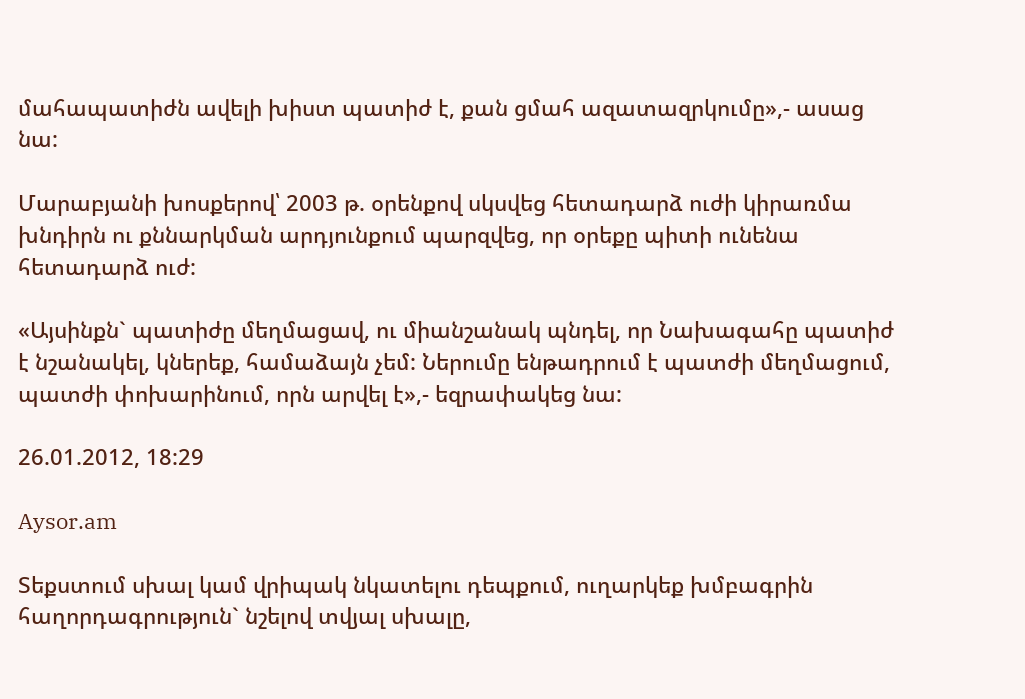մահապատիժն ավելի խիստ պատիժ է, քան ցմահ ազատազրկումը»,- ասաց նա:

Մարաբյանի խոսքերով՝ 2003 թ. օրենքով սկսվեց հետադարձ ուժի կիրառմա խնդիրն ու քննարկման արդյունքում պարզվեց, որ օրեքը պիտի ունենա հետադարձ ուժ:

«Այսինքն` պատիժը մեղմացավ, ու միանշանակ պնդել, որ Նախագահը պատիժ է նշանակել, կներեք, համաձայն չեմ: Ներումը ենթադրում է պատժի մեղմացում, պատժի փոխարինում, որն արվել է»,- եզրափակեց նա:

26.01.2012, 18:29

Aysor.am

Տեքստում սխալ կամ վրիպակ նկատելու դեպքում, ուղարկեք խմբագրին հաղորդագրություն` նշելով տվյալ սխալը,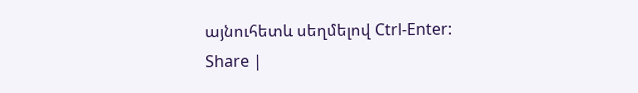այնուհետև սեղմելով Ctrl-Enter:
Share |